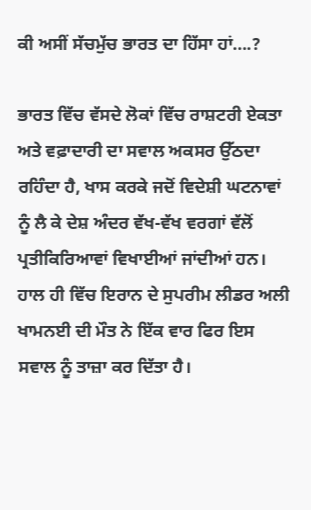ਕੀ ਅਸੀਂ ਸੱਚਮੁੱਚ ਭਾਰਤ ਦਾ ਹਿੱਸਾ ਹਾਂ….?

ਭਾਰਤ ਵਿੱਚ ਵੱਸਦੇ ਲੋਕਾਂ ਵਿੱਚ ਰਾਸ਼ਟਰੀ ਏਕਤਾ ਅਤੇ ਵਫ਼ਾਦਾਰੀ ਦਾ ਸਵਾਲ ਅਕਸਰ ਉੱਠਦਾ ਰਹਿੰਦਾ ਹੈ, ਖਾਸ ਕਰਕੇ ਜਦੋਂ ਵਿਦੇਸ਼ੀ ਘਟਨਾਵਾਂ ਨੂੰ ਲੈ ਕੇ ਦੇਸ਼ ਅੰਦਰ ਵੱਖ-ਵੱਖ ਵਰਗਾਂ ਵੱਲੋਂ ਪ੍ਰਤੀਕਿਰਿਆਵਾਂ ਵਿਖਾਈਆਂ ਜਾਂਦੀਆਂ ਹਨ। ਹਾਲ ਹੀ ਵਿੱਚ ਇਰਾਨ ਦੇ ਸੁਪਰੀਮ ਲੀਡਰ ਅਲੀ ਖਾਮਨਈ ਦੀ ਮੌਤ ਨੇ ਇੱਕ ਵਾਰ ਫਿਰ ਇਸ ਸਵਾਲ ਨੂੰ ਤਾਜ਼ਾ ਕਰ ਦਿੱਤਾ ਹੈ।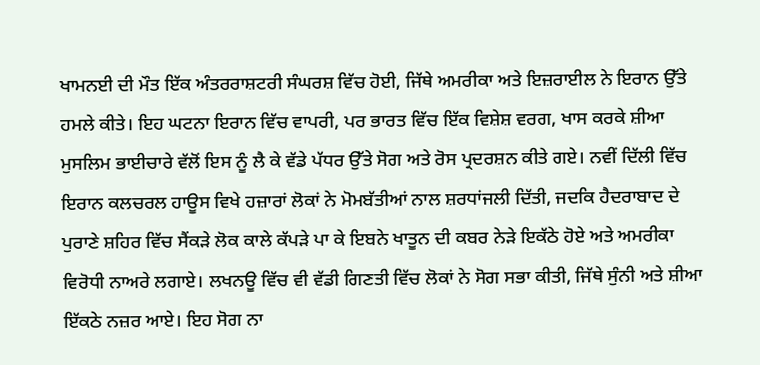ਖਾਮਨਈ ਦੀ ਮੌਤ ਇੱਕ ਅੰਤਰਰਾਸ਼ਟਰੀ ਸੰਘਰਸ਼ ਵਿੱਚ ਹੋਈ, ਜਿੱਥੇ ਅਮਰੀਕਾ ਅਤੇ ਇਜ਼ਰਾਈਲ ਨੇ ਇਰਾਨ ਉੱਤੇ ਹਮਲੇ ਕੀਤੇ। ਇਹ ਘਟਨਾ ਇਰਾਨ ਵਿੱਚ ਵਾਪਰੀ, ਪਰ ਭਾਰਤ ਵਿੱਚ ਇੱਕ ਵਿਸ਼ੇਸ਼ ਵਰਗ, ਖਾਸ ਕਰਕੇ ਸ਼ੀਆ ਮੁਸਲਿਮ ਭਾਈਚਾਰੇ ਵੱਲੋਂ ਇਸ ਨੂੰ ਲੈ ਕੇ ਵੱਡੇ ਪੱਧਰ ਉੱਤੇ ਸੋਗ ਅਤੇ ਰੋਸ ਪ੍ਰਦਰਸ਼ਨ ਕੀਤੇ ਗਏ। ਨਵੀਂ ਦਿੱਲੀ ਵਿੱਚ ਇਰਾਨ ਕਲਚਰਲ ਹਾਊਸ ਵਿਖੇ ਹਜ਼ਾਰਾਂ ਲੋਕਾਂ ਨੇ ਮੋਮਬੱਤੀਆਂ ਨਾਲ ਸ਼ਰਧਾਂਜਲੀ ਦਿੱਤੀ, ਜਦਕਿ ਹੈਦਰਾਬਾਦ ਦੇ ਪੁਰਾਣੇ ਸ਼ਹਿਰ ਵਿੱਚ ਸੈਂਕੜੇ ਲੋਕ ਕਾਲੇ ਕੱਪੜੇ ਪਾ ਕੇ ਇਬਨੇ ਖਾਤੂਨ ਦੀ ਕਬਰ ਨੇੜੇ ਇਕੱਠੇ ਹੋਏ ਅਤੇ ਅਮਰੀਕਾ ਵਿਰੋਧੀ ਨਾਅਰੇ ਲਗਾਏ। ਲਖਨਊ ਵਿੱਚ ਵੀ ਵੱਡੀ ਗਿਣਤੀ ਵਿੱਚ ਲੋਕਾਂ ਨੇ ਸੋਗ ਸਭਾ ਕੀਤੀ, ਜਿੱਥੇ ਸੁੰਨੀ ਅਤੇ ਸ਼ੀਆ ਇੱਕਠੇ ਨਜ਼ਰ ਆਏ। ਇਹ ਸੋਗ ਨਾ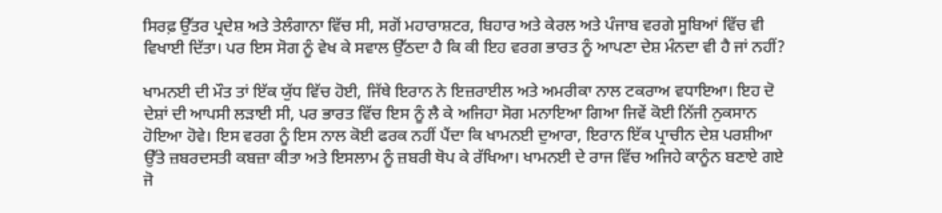ਸਿਰਫ਼ ਉੱਤਰ ਪ੍ਰਦੇਸ਼ ਅਤੇ ਤੇਲੰਗਾਨਾ ਵਿੱਚ ਸੀ, ਸਗੋਂ ਮਹਾਰਾਸ਼ਟਰ, ਬਿਹਾਰ ਅਤੇ ਕੇਰਲ ਅਤੇ ਪੰਜਾਬ ਵਰਗੇ ਸੂਬਿਆਂ ਵਿੱਚ ਵੀ ਵਿਖਾਈ ਦਿੱਤਾ। ਪਰ ਇਸ ਸੋਗ ਨੂੰ ਵੇਖ ਕੇ ਸਵਾਲ ਉੱਠਦਾ ਹੈ ਕਿ ਕੀ ਇਹ ਵਰਗ ਭਾਰਤ ਨੂੰ ਆਪਣਾ ਦੇਸ਼ ਮੰਨਦਾ ਵੀ ਹੈ ਜਾਂ ਨਹੀਂ?

ਖਾਮਨਈ ਦੀ ਮੌਤ ਤਾਂ ਇੱਕ ਯੁੱਧ ਵਿੱਚ ਹੋਈ, ਜਿੱਥੇ ਇਰਾਨ ਨੇ ਇਜ਼ਰਾਈਲ ਅਤੇ ਅਮਰੀਕਾ ਨਾਲ ਟਕਰਾਅ ਵਧਾਇਆ। ਇਹ ਦੋ ਦੇਸ਼ਾਂ ਦੀ ਆਪਸੀ ਲੜਾਈ ਸੀ, ਪਰ ਭਾਰਤ ਵਿੱਚ ਇਸ ਨੂੰ ਲੈ ਕੇ ਅਜਿਹਾ ਸੋਗ ਮਨਾਇਆ ਗਿਆ ਜਿਵੇਂ ਕੋਈ ਨਿੱਜੀ ਨੁਕਸਾਨ ਹੋਇਆ ਹੋਵੇ। ਇਸ ਵਰਗ ਨੂੰ ਇਸ ਨਾਲ ਕੋਈ ਫਰਕ ਨਹੀਂ ਪੈਂਦਾ ਕਿ ਖਾਮਨਈ ਦੁਆਰਾ, ਇਰਾਨ ਇੱਕ ਪ੍ਰਾਚੀਨ ਦੇਸ਼ ਪਰਸ਼ੀਆ ਉੱਤੇ ਜ਼ਬਰਦਸਤੀ ਕਬਜ਼ਾ ਕੀਤਾ ਅਤੇ ਇਸਲਾਮ ਨੂੰ ਜ਼ਬਰੀ ਥੋਪ ਕੇ ਰੱਖਿਆ। ਖਾਮਨਈ ਦੇ ਰਾਜ ਵਿੱਚ ਅਜਿਹੇ ਕਾਨੂੰਨ ਬਣਾਏ ਗਏ ਜੋ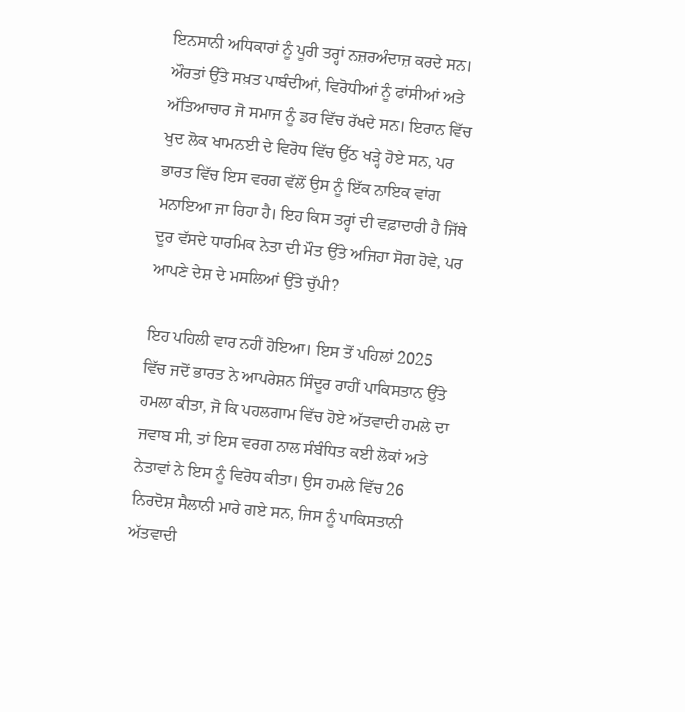ਇਨਸਾਨੀ ਅਧਿਕਾਰਾਂ ਨੂੰ ਪੂਰੀ ਤਰ੍ਹਾਂ ਨਜ਼ਰਅੰਦਾਜ਼ ਕਰਦੇ ਸਨ। ਔਰਤਾਂ ਉੱਤੇ ਸਖ਼ਤ ਪਾਬੰਦੀਆਂ, ਵਿਰੋਧੀਆਂ ਨੂੰ ਫਾਂਸੀਆਂ ਅਤੇ ਅੱਤਿਆਚਾਰ ਜੋ ਸਮਾਜ ਨੂੰ ਡਰ ਵਿੱਚ ਰੱਖਦੇ ਸਨ। ਇਰਾਨ ਵਿੱਚ ਖੁਦ ਲੋਕ ਖਾਮਨਈ ਦੇ ਵਿਰੋਧ ਵਿੱਚ ਉੱਠ ਖੜ੍ਹੇ ਹੋਏ ਸਨ, ਪਰ ਭਾਰਤ ਵਿੱਚ ਇਸ ਵਰਗ ਵੱਲੋਂ ਉਸ ਨੂੰ ਇੱਕ ਨਾਇਕ ਵਾਂਗ ਮਨਾਇਆ ਜਾ ਰਿਹਾ ਹੈ। ਇਹ ਕਿਸ ਤਰ੍ਹਾਂ ਦੀ ਵਫ਼ਾਦਾਰੀ ਹੈ ਜਿੱਥੇ ਦੂਰ ਵੱਸਦੇ ਧਾਰਮਿਕ ਨੇਤਾ ਦੀ ਮੌਤ ਉੱਤੇ ਅਜਿਹਾ ਸੋਗ ਹੋਵੇ, ਪਰ ਆਪਣੇ ਦੇਸ਼ ਦੇ ਮਸਲਿਆਂ ਉੱਤੇ ਚੁੱਪੀ?

ਇਹ ਪਹਿਲੀ ਵਾਰ ਨਹੀਂ ਹੋਇਆ। ਇਸ ਤੋਂ ਪਹਿਲਾਂ 2025 ਵਿੱਚ ਜਦੋਂ ਭਾਰਤ ਨੇ ਆਪਰੇਸ਼ਨ ਸਿੰਦੂਰ ਰਾਹੀਂ ਪਾਕਿਸਤਾਨ ਉੱਤੇ ਹਮਲਾ ਕੀਤਾ, ਜੋ ਕਿ ਪਹਲਗਾਮ ਵਿੱਚ ਹੋਏ ਅੱਤਵਾਦੀ ਹਮਲੇ ਦਾ ਜਵਾਬ ਸੀ, ਤਾਂ ਇਸ ਵਰਗ ਨਾਲ ਸੰਬੰਧਿਤ ਕਈ ਲੋਕਾਂ ਅਤੇ ਨੇਤਾਵਾਂ ਨੇ ਇਸ ਨੂੰ ਵਿਰੋਧ ਕੀਤਾ। ਉਸ ਹਮਲੇ ਵਿੱਚ 26 ਨਿਰਦੋਸ਼ ਸੈਲਾਨੀ ਮਾਰੇ ਗਏ ਸਨ, ਜਿਸ ਨੂੰ ਪਾਕਿਸਤਾਨੀ ਅੱਤਵਾਦੀ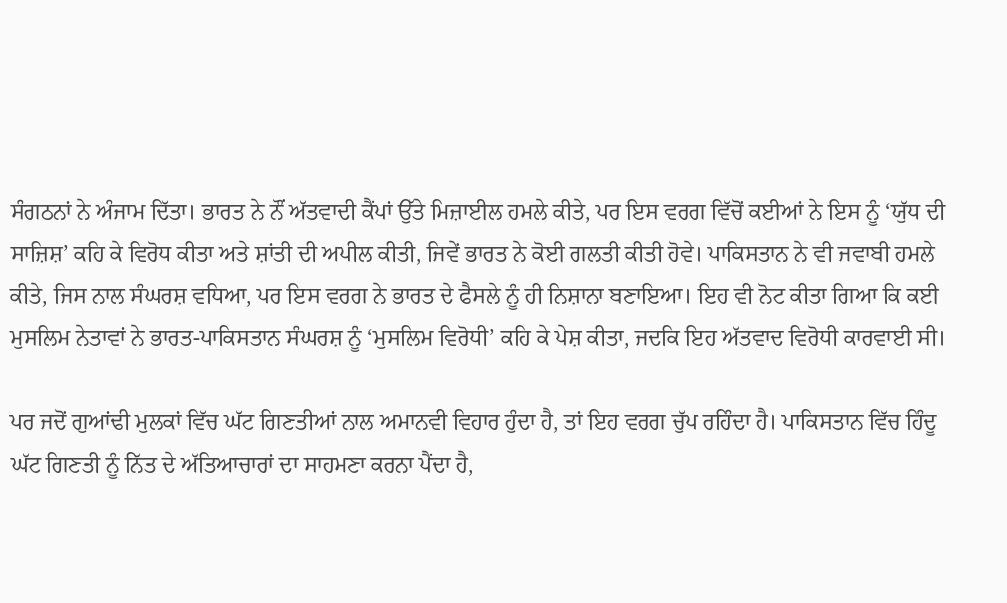ਸੰਗਠਨਾਂ ਨੇ ਅੰਜਾਮ ਦਿੱਤਾ। ਭਾਰਤ ਨੇ ਨੌਂ ਅੱਤਵਾਦੀ ਕੈਂਪਾਂ ਉੱਤੇ ਮਿਜ਼ਾਈਲ ਹਮਲੇ ਕੀਤੇ, ਪਰ ਇਸ ਵਰਗ ਵਿੱਚੋਂ ਕਈਆਂ ਨੇ ਇਸ ਨੂੰ ‘ਯੁੱਧ ਦੀ ਸਾਜ਼ਿਸ਼’ ਕਹਿ ਕੇ ਵਿਰੋਧ ਕੀਤਾ ਅਤੇ ਸ਼ਾਂਤੀ ਦੀ ਅਪੀਲ ਕੀਤੀ, ਜਿਵੇਂ ਭਾਰਤ ਨੇ ਕੋਈ ਗਲਤੀ ਕੀਤੀ ਹੋਵੇ। ਪਾਕਿਸਤਾਨ ਨੇ ਵੀ ਜਵਾਬੀ ਹਮਲੇ ਕੀਤੇ, ਜਿਸ ਨਾਲ ਸੰਘਰਸ਼ ਵਧਿਆ, ਪਰ ਇਸ ਵਰਗ ਨੇ ਭਾਰਤ ਦੇ ਫੈਸਲੇ ਨੂੰ ਹੀ ਨਿਸ਼ਾਨਾ ਬਣਾਇਆ। ਇਹ ਵੀ ਨੋਟ ਕੀਤਾ ਗਿਆ ਕਿ ਕਈ ਮੁਸਲਿਮ ਨੇਤਾਵਾਂ ਨੇ ਭਾਰਤ-ਪਾਕਿਸਤਾਨ ਸੰਘਰਸ਼ ਨੂੰ ‘ਮੁਸਲਿਮ ਵਿਰੋਧੀ’ ਕਹਿ ਕੇ ਪੇਸ਼ ਕੀਤਾ, ਜਦਕਿ ਇਹ ਅੱਤਵਾਦ ਵਿਰੋਧੀ ਕਾਰਵਾਈ ਸੀ।

ਪਰ ਜਦੋਂ ਗੁਆਂਢੀ ਮੁਲਕਾਂ ਵਿੱਚ ਘੱਟ ਗਿਣਤੀਆਂ ਨਾਲ ਅਮਾਨਵੀ ਵਿਹਾਰ ਹੁੰਦਾ ਹੈ, ਤਾਂ ਇਹ ਵਰਗ ਚੁੱਪ ਰਹਿੰਦਾ ਹੈ। ਪਾਕਿਸਤਾਨ ਵਿੱਚ ਹਿੰਦੂ ਘੱਟ ਗਿਣਤੀ ਨੂੰ ਨਿੱਤ ਦੇ ਅੱਤਿਆਚਾਰਾਂ ਦਾ ਸਾਹਮਣਾ ਕਰਨਾ ਪੈਂਦਾ ਹੈ,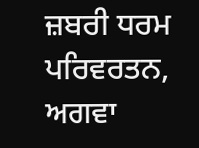ਜ਼ਬਰੀ ਧਰਮ ਪਰਿਵਰਤਨ, ਅਗਵਾ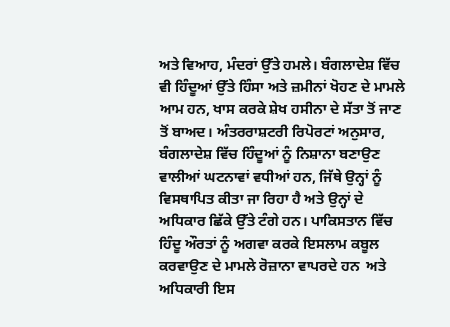ਅਤੇ ਵਿਆਹ, ਮੰਦਰਾਂ ਉੱਤੇ ਹਮਲੇ। ਬੰਗਲਾਦੇਸ਼ ਵਿੱਚ ਵੀ ਹਿੰਦੂਆਂ ਉੱਤੇ ਹਿੰਸਾ ਅਤੇ ਜ਼ਮੀਨਾਂ ਖੋਹਣ ਦੇ ਮਾਮਲੇ ਆਮ ਹਨ, ਖਾਸ ਕਰਕੇ ਸ਼ੇਖ ਹਸੀਨਾ ਦੇ ਸੱਤਾ ਤੋਂ ਜਾਣ ਤੋਂ ਬਾਅਦ। ਅੰਤਰਰਾਸ਼ਟਰੀ ਰਿਪੋਰਟਾਂ ਅਨੁਸਾਰ, ਬੰਗਲਾਦੇਸ਼ ਵਿੱਚ ਹਿੰਦੂਆਂ ਨੂੰ ਨਿਸ਼ਾਨਾ ਬਣਾਉਣ ਵਾਲੀਆਂ ਘਟਨਾਵਾਂ ਵਧੀਆਂ ਹਨ, ਜਿੱਥੇ ਉਨ੍ਹਾਂ ਨੂੰ ਵਿਸਥਾਪਿਤ ਕੀਤਾ ਜਾ ਰਿਹਾ ਹੈ ਅਤੇ ਉਨ੍ਹਾਂ ਦੇ ਅਧਿਕਾਰ ਛਿੱਕੇ ਉੱਤੇ ਟੰਗੇ ਹਨ। ਪਾਕਿਸਤਾਨ ਵਿੱਚ ਹਿੰਦੂ ਔਰਤਾਂ ਨੂੰ ਅਗਵਾ ਕਰਕੇ ਇਸਲਾਮ ਕਬੂਲ ਕਰਵਾਉਣ ਦੇ ਮਾਮਲੇ ਰੋਜ਼ਾਨਾ ਵਾਪਰਦੇ ਹਨ  ਅਤੇ ਅਧਿਕਾਰੀ ਇਸ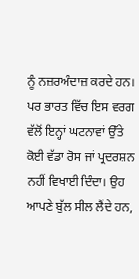ਨੂੰ ਨਜ਼ਰਅੰਦਾਜ਼ ਕਰਦੇ ਹਨ। ਪਰ ਭਾਰਤ ਵਿੱਚ ਇਸ ਵਰਗ ਵੱਲੋਂ ਇਨ੍ਹਾਂ ਘਟਨਾਵਾਂ ਉੱਤੇ ਕੋਈ ਵੱਡਾ ਰੋਸ ਜਾਂ ਪ੍ਰਦਰਸ਼ਨ ਨਹੀਂ ਵਿਖਾਈ ਦਿੰਦਾ। ਉਹ ਆਪਣੇ ਬੁੱਲ ਸੀਲ ਲੈਂਦੇ ਹਨ,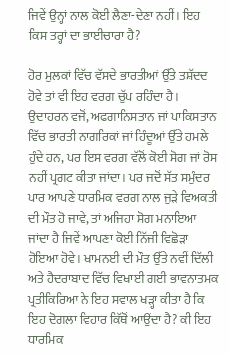ਜਿਵੇਂ ਉਨ੍ਹਾਂ ਨਾਲ ਕੋਈ ਲੈਣਾ-ਦੇਣਾ ਨਹੀਂ। ਇਹ ਕਿਸ ਤਰ੍ਹਾਂ ਦਾ ਭਾਈਚਾਰਾ ਹੈ?

ਹੋਰ ਮੁਲਕਾਂ ਵਿੱਚ ਵੱਸਦੇ ਭਾਰਤੀਆਂ ਉੱਤੇ ਤਸ਼ੱਦਦ ਹੋਵੇ ਤਾਂ ਵੀ ਇਹ ਵਰਗ ਚੁੱਪ ਰਹਿੰਦਾ ਹੈ। ਉਦਾਹਰਨ ਵਜੋਂ, ਅਫਗਾਨਿਸਤਾਨ ਜਾਂ ਪਾਕਿਸਤਾਨ ਵਿੱਚ ਭਾਰਤੀ ਨਾਗਰਿਕਾਂ ਜਾਂ ਹਿੰਦੂਆਂ ਉੱਤੇ ਹਮਲੇ ਹੁੰਦੇ ਹਨ, ਪਰ ਇਸ ਵਰਗ ਵੱਲੋਂ ਕੋਈ ਸੋਗ ਜਾਂ ਰੋਸ ਨਹੀਂ ਪ੍ਰਗਟ ਕੀਤਾ ਜਾਂਦਾ। ਪਰ ਜਦੋਂ ਸੱਤ ਸਮੁੰਦਰ ਪਾਰ ਆਪਣੇ ਧਾਰਮਿਕ ਵਰਗ ਨਾਲ ਜੁੜੇ ਵਿਅਕਤੀ ਦੀ ਮੌਤ ਹੋ ਜਾਵੇ, ਤਾਂ ਅਜਿਹਾ ਸੋਗ ਮਨਾਇਆ ਜਾਂਦਾ ਹੈ ਜਿਵੇਂ ਆਪਣਾ ਕੋਈ ਨਿੱਜੀ ਵਿਛੋੜਾ ਹੋਇਆ ਹੋਵੇ। ਖਾਮਨਈ ਦੀ ਮੌਤ ਉੱਤੇ ਨਵੀਂ ਦਿੱਲੀ ਅਤੇ ਹੈਦਰਾਬਾਦ ਵਿੱਚ ਵਿਖਾਈ ਗਈ ਭਾਵਨਾਤਮਕ ਪ੍ਰਤੀਕਿਰਿਆ ਨੇ ਇਹ ਸਵਾਲ ਖੜ੍ਹਾ ਕੀਤਾ ਹੈ ਕਿ ਇਹ ਦੋਗਲਾ ਵਿਹਾਰ ਕਿੱਥੋਂ ਆਉਂਦਾ ਹੈ? ਕੀ ਇਹ ਧਾਰਮਿਕ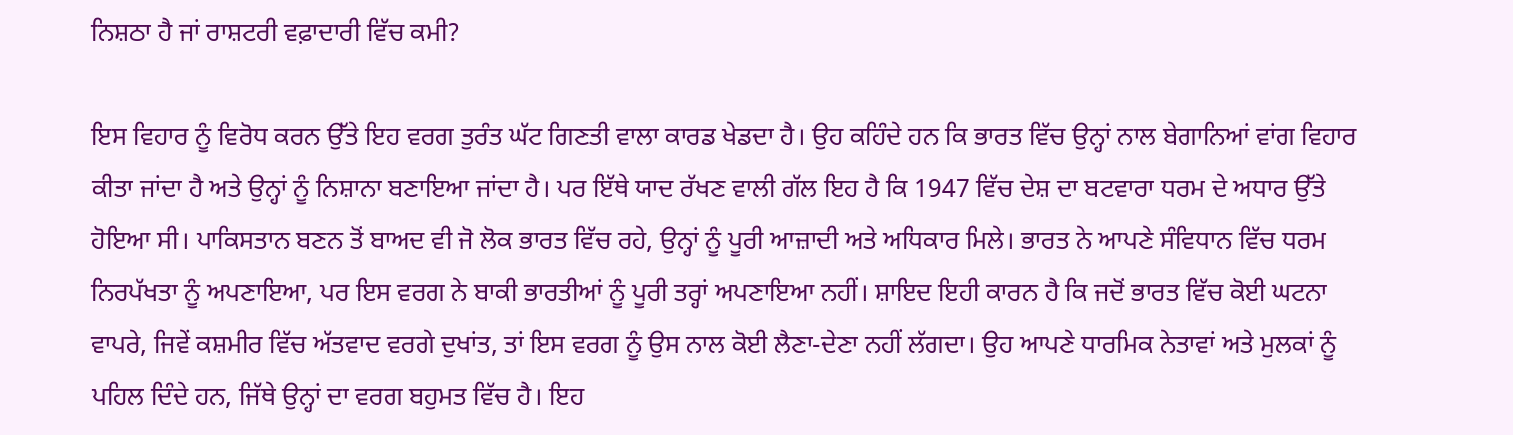ਨਿਸ਼ਠਾ ਹੈ ਜਾਂ ਰਾਸ਼ਟਰੀ ਵਫ਼ਾਦਾਰੀ ਵਿੱਚ ਕਮੀ?

ਇਸ ਵਿਹਾਰ ਨੂੰ ਵਿਰੋਧ ਕਰਨ ਉੱਤੇ ਇਹ ਵਰਗ ਤੁਰੰਤ ਘੱਟ ਗਿਣਤੀ ਵਾਲਾ ਕਾਰਡ ਖੇਡਦਾ ਹੈ। ਉਹ ਕਹਿੰਦੇ ਹਨ ਕਿ ਭਾਰਤ ਵਿੱਚ ਉਨ੍ਹਾਂ ਨਾਲ ਬੇਗਾਨਿਆਂ ਵਾਂਗ ਵਿਹਾਰ ਕੀਤਾ ਜਾਂਦਾ ਹੈ ਅਤੇ ਉਨ੍ਹਾਂ ਨੂੰ ਨਿਸ਼ਾਨਾ ਬਣਾਇਆ ਜਾਂਦਾ ਹੈ। ਪਰ ਇੱਥੇ ਯਾਦ ਰੱਖਣ ਵਾਲੀ ਗੱਲ ਇਹ ਹੈ ਕਿ 1947 ਵਿੱਚ ਦੇਸ਼ ਦਾ ਬਟਵਾਰਾ ਧਰਮ ਦੇ ਅਧਾਰ ਉੱਤੇ ਹੋਇਆ ਸੀ। ਪਾਕਿਸਤਾਨ ਬਣਨ ਤੋਂ ਬਾਅਦ ਵੀ ਜੋ ਲੋਕ ਭਾਰਤ ਵਿੱਚ ਰਹੇ, ਉਨ੍ਹਾਂ ਨੂੰ ਪੂਰੀ ਆਜ਼ਾਦੀ ਅਤੇ ਅਧਿਕਾਰ ਮਿਲੇ। ਭਾਰਤ ਨੇ ਆਪਣੇ ਸੰਵਿਧਾਨ ਵਿੱਚ ਧਰਮ ਨਿਰਪੱਖਤਾ ਨੂੰ ਅਪਣਾਇਆ, ਪਰ ਇਸ ਵਰਗ ਨੇ ਬਾਕੀ ਭਾਰਤੀਆਂ ਨੂੰ ਪੂਰੀ ਤਰ੍ਹਾਂ ਅਪਣਾਇਆ ਨਹੀਂ। ਸ਼ਾਇਦ ਇਹੀ ਕਾਰਨ ਹੈ ਕਿ ਜਦੋਂ ਭਾਰਤ ਵਿੱਚ ਕੋਈ ਘਟਨਾ ਵਾਪਰੇ, ਜਿਵੇਂ ਕਸ਼ਮੀਰ ਵਿੱਚ ਅੱਤਵਾਦ ਵਰਗੇ ਦੁਖਾਂਤ, ਤਾਂ ਇਸ ਵਰਗ ਨੂੰ ਉਸ ਨਾਲ ਕੋਈ ਲੈਣਾ-ਦੇਣਾ ਨਹੀਂ ਲੱਗਦਾ। ਉਹ ਆਪਣੇ ਧਾਰਮਿਕ ਨੇਤਾਵਾਂ ਅਤੇ ਮੁਲਕਾਂ ਨੂੰ ਪਹਿਲ ਦਿੰਦੇ ਹਨ, ਜਿੱਥੇ ਉਨ੍ਹਾਂ ਦਾ ਵਰਗ ਬਹੁਮਤ ਵਿੱਚ ਹੈ। ਇਹ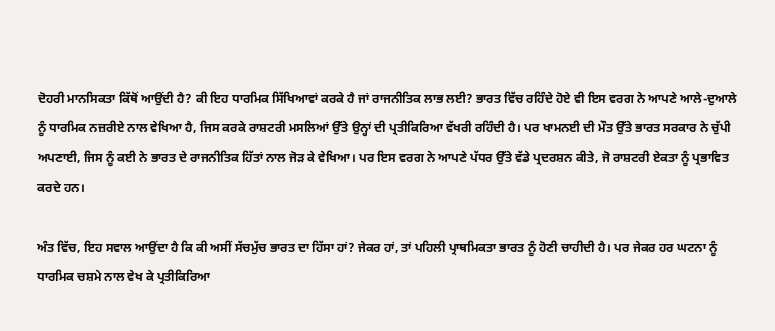ਦੋਹਰੀ ਮਾਨਸਿਕਤਾ ਕਿੱਥੋਂ ਆਉਂਦੀ ਹੈ? ਕੀ ਇਹ ਧਾਰਮਿਕ ਸਿੱਖਿਆਵਾਂ ਕਰਕੇ ਹੈ ਜਾਂ ਰਾਜਨੀਤਿਕ ਲਾਭ ਲਈ? ਭਾਰਤ ਵਿੱਚ ਰਹਿੰਦੇ ਹੋਏ ਵੀ ਇਸ ਵਰਗ ਨੇ ਆਪਣੇ ਆਲੇ-ਦੁਆਲੇ ਨੂੰ ਧਾਰਮਿਕ ਨਜ਼ਰੀਏ ਨਾਲ ਵੇਖਿਆ ਹੈ, ਜਿਸ ਕਰਕੇ ਰਾਸ਼ਟਰੀ ਮਸਲਿਆਂ ਉੱਤੇ ਉਨ੍ਹਾਂ ਦੀ ਪ੍ਰਤੀਕਿਰਿਆ ਵੱਖਰੀ ਰਹਿੰਦੀ ਹੈ। ਪਰ ਖਾਮਨਈ ਦੀ ਮੌਤ ਉੱਤੇ ਭਾਰਤ ਸਰਕਾਰ ਨੇ ਚੁੱਪੀ ਅਪਣਾਈ, ਜਿਸ ਨੂੰ ਕਈ ਨੇ ਭਾਰਤ ਦੇ ਰਾਜਨੀਤਿਕ ਹਿੱਤਾਂ ਨਾਲ ਜੋੜ ਕੇ ਵੇਖਿਆ। ਪਰ ਇਸ ਵਰਗ ਨੇ ਆਪਣੇ ਪੱਧਰ ਉੱਤੇ ਵੱਡੇ ਪ੍ਰਦਰਸ਼ਨ ਕੀਤੇ, ਜੋ ਰਾਸ਼ਟਰੀ ਏਕਤਾ ਨੂੰ ਪ੍ਰਭਾਵਿਤ ਕਰਦੇ ਹਨ।

ਅੰਤ ਵਿੱਚ, ਇਹ ਸਵਾਲ ਆਉਂਦਾ ਹੈ ਕਿ ਕੀ ਅਸੀਂ ਸੱਚਮੁੱਚ ਭਾਰਤ ਦਾ ਹਿੱਸਾ ਹਾਂ? ਜੇਕਰ ਹਾਂ, ਤਾਂ ਪਹਿਲੀ ਪ੍ਰਾਥਮਿਕਤਾ ਭਾਰਤ ਨੂੰ ਹੋਣੀ ਚਾਹੀਦੀ ਹੈ। ਪਰ ਜੇਕਰ ਹਰ ਘਟਨਾ ਨੂੰ ਧਾਰਮਿਕ ਚਸ਼ਮੇ ਨਾਲ ਵੇਖ ਕੇ ਪ੍ਰਤੀਕਿਰਿਆ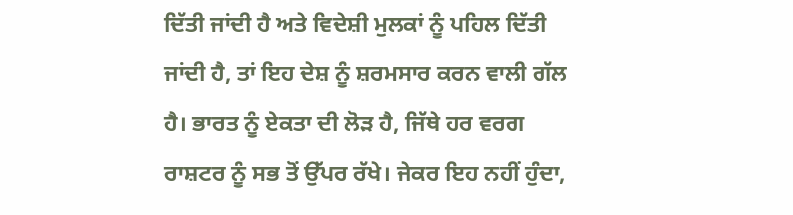ਦਿੱਤੀ ਜਾਂਦੀ ਹੈ ਅਤੇ ਵਿਦੇਸ਼ੀ ਮੁਲਕਾਂ ਨੂੰ ਪਹਿਲ ਦਿੱਤੀ ਜਾਂਦੀ ਹੈ, ਤਾਂ ਇਹ ਦੇਸ਼ ਨੂੰ ਸ਼ਰਮਸਾਰ ਕਰਨ ਵਾਲੀ ਗੱਲ ਹੈ। ਭਾਰਤ ਨੂੰ ਏਕਤਾ ਦੀ ਲੋੜ ਹੈ, ਜਿੱਥੇ ਹਰ ਵਰਗ ਰਾਸ਼ਟਰ ਨੂੰ ਸਭ ਤੋਂ ਉੱਪਰ ਰੱਖੇ। ਜੇਕਰ ਇਹ ਨਹੀਂ ਹੁੰਦਾ,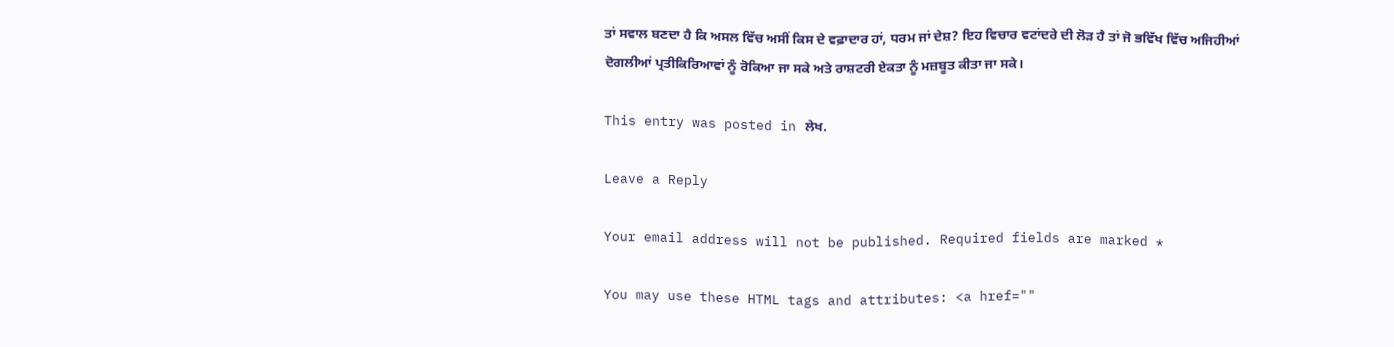ਤਾਂ ਸਵਾਲ ਬਣਦਾ ਹੈ ਕਿ ਅਸਲ ਵਿੱਚ ਅਸੀਂ ਕਿਸ ਦੇ ਵਫ਼ਾਦਾਰ ਹਾਂ, ਧਰਮ ਜਾਂ ਦੇਸ਼? ਇਹ ਵਿਚਾਰ ਵਟਾਂਦਰੇ ਦੀ ਲੋੜ ਹੈ ਤਾਂ ਜੋ ਭਵਿੱਖ ਵਿੱਚ ਅਜਿਹੀਆਂ ਦੋਗਲੀਆਂ ਪ੍ਰਤੀਕਿਰਿਆਵਾਂ ਨੂੰ ਰੋਕਿਆ ਜਾ ਸਕੇ ਅਤੇ ਰਾਸ਼ਟਰੀ ਏਕਤਾ ਨੂੰ ਮਜ਼ਬੂਤ ਕੀਤਾ ਜਾ ਸਕੇ।

This entry was posted in ਲੇਖ.

Leave a Reply

Your email address will not be published. Required fields are marked *

You may use these HTML tags and attributes: <a href=""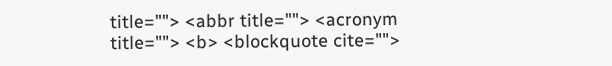title=""> <abbr title=""> <acronym title=""> <b> <blockquote cite="">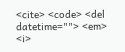<cite> <code> <del datetime=""> <em> <i>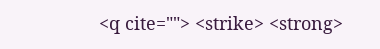<q cite=""> <strike> <strong>